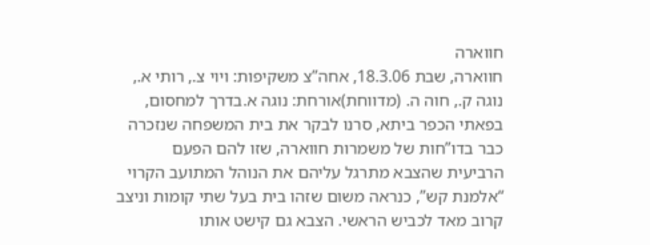חווארה
חווארה, שבת 18.3.06, אחה”צ משקיפות: ויוי צ., רותי א., נוגה ק., חוה ה. (מדווחת)אורחת: נוגה א.בדרך למחסום, בפאתי הכפר ביתא, סרנו לבקר את בית המשפחה שנזכרה כבר בדו”חות של משמרות חווארה, שזו להם הפעם הרביעית שהצבא מתרגל עליהם את הנוהל המתועב הקרוי “אלמנת קש”, כנראה משום שזהו בית בעל שתי קומות וניצב קרוב מאד לכביש הראשי. הצבא גם קישט אותו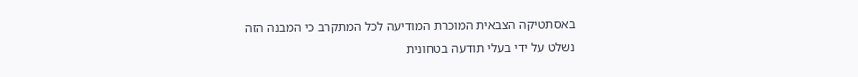באסתטיקה הצבאית המוכרת המודיעה לכל המתקרב כי המבנה הזה נשלט על ידי בעלי תודעה בטחונית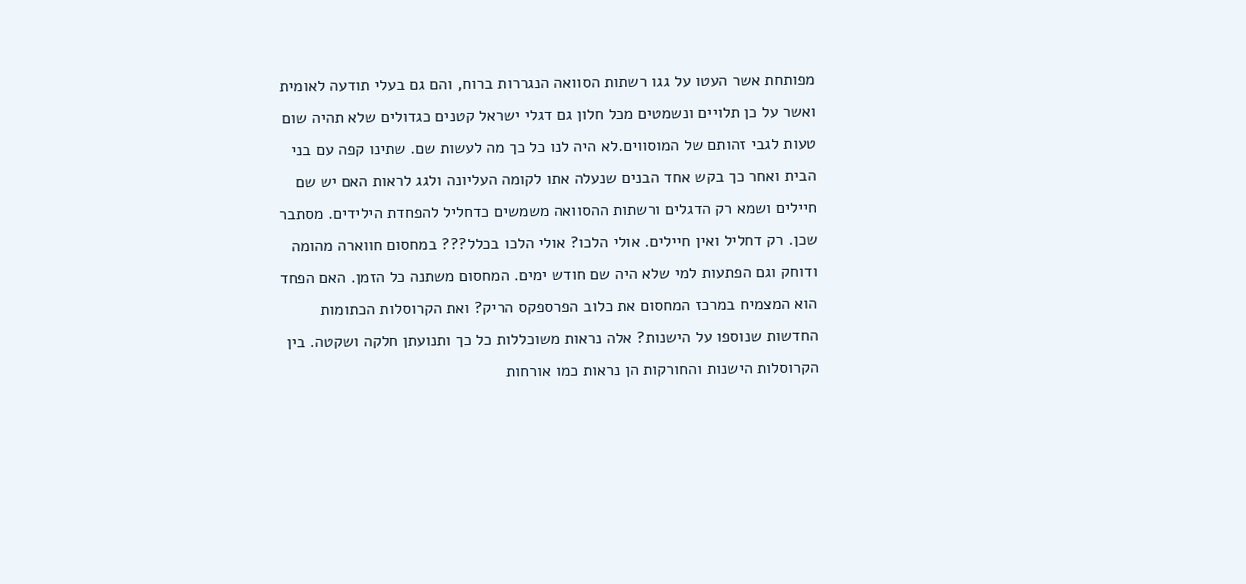מפותחת אשר העטו על גגו רשתות הסוואה הנגררות ברוח, והם גם בעלי תודעה לאומית ואשר על כן תלויים ונשמטים מכל חלון גם דגלי ישראל קטנים כגדולים שלא תהיה שום טעות לגבי זהותם של המוסווים.לא היה לנו כל כך מה לעשות שם. שתינו קפה עם בני הבית ואחר כך בקש אחד הבנים שנעלה אתו לקומה העליונה ולגג לראות האם יש שם חיילים ושמא רק הדגלים ורשתות ההסוואה משמשים כדחליל להפחדת הילידים. מסתבר שכן. רק דחליל ואין חיילים. אולי הלכו? אולי הלכו בכלל??? במחסום חווארה מהומה ודוחק וגם הפתעות למי שלא היה שם חודש ימים. המחסום משתנה כל הזמן. האם הפחד הוא המצמיח במרכז המחסום את כלוב הפרספקס הריק? ואת הקרוסלות הכתומות החדשות שנוספו על הישנות? אלה נראות משוכללות כל כך ותנועתן חלקה ושקטה. בין הקרוסלות הישנות והחורקות הן נראות כמו אורחות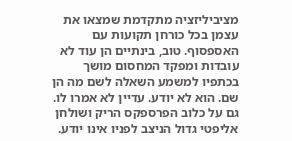מציביליזציה מתקדמת שמצאו את עצמן בכל כורחן תקועות עם האספסוף. טוב, בינתיים הן עוד לא עובדות ומפקד המחסום מושך בכתפיו למשמע השאלה לשם מה הן שם. הוא לא יודע. עדיין לא אמרו לו. גם על כלוב הפרספקס הריק ושולחן אליפטי גדול הניצב לפניו אינו יודע.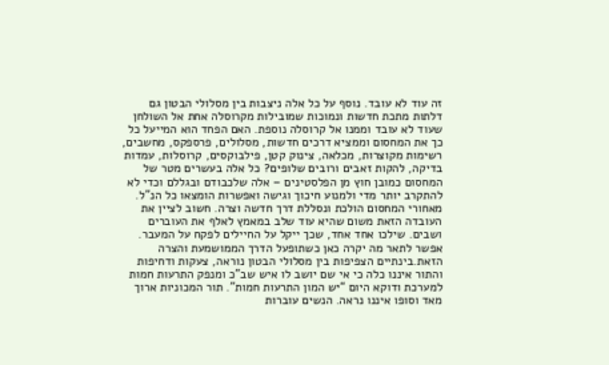זה עוד לא עובד. נוסף על כל אלה ניצבות בין מסלולי הבטון גם דלתות מתכת חדשות ונמוכות שמובילות מקרוסלה אחת אל השולחן שעוד לא עובד וממנו אל קרוסלה נוספת. האם הפחד הוא המייעל כל כך את המחסום וממציא דרכים חדשות, מסלולים, פרספקס, מחשבים, רשימות מקוצרות, מכלאה, צינוק קטן, פילבוקסים, קרוסלות, עמדות בדיקה, להקות זאבים ורובים שלופים? כל אלה בעשרים מטר של המחסום כמובן חוץ מן הפלסטינים – אלה שלכבודם ובגללם וכדי לא להתקרב יותר מדי ולמנוע חיכוך וגישה ואפשרות הומצאו כל הנ”ל. מאחורי המחסום הולכת ונסללת דרך חדשה וצרה. חשוב לציין את העובדה הזאת משום שהיא עוד שלב במאמץ לאלף את העוברים ושבים. שילכו אחד אחד, שכך ייקל על החיילים לפקח על המעבר. אפשר לתאר מה יקרה כאן כשתופעל הדרך הממושמעת והצרה הזאת.בינתיים הצפיפות בין מסלולי הבטון נוראה, צעקות ודחיפות והתור איננו כלה כי אי שם יושב לו איש שב”כ ומנפק התרעות חמות למערכת ודוקא היום “יש המון התרעות חמות”. תור המכוניות ארוך מאד וסופו איננו נראה. הנשים עוברות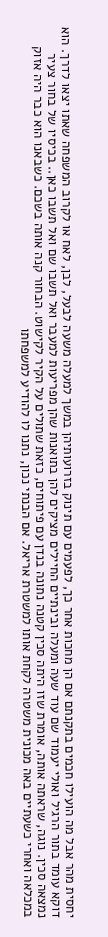יחסית מהר אבל מה הועילו חכמים בתקנתם אם הן מחכות אחר כך, לפעמים עם תינוק בזרועותיהן במשך למעלה משעה לבעל, לבן, לאח או לקרוב המשפחה שאתו יצאו לדרך. הוא דוקא עומד בתור הרגיל ואולי יעמוד שם עוד שעה ומעלה ובינתיים החיילים מציקים להן בתואנות שהן מפריעות למעבר ואל תשבו שם ואל תשבו כאן.. בכיסיו של בחור צעיר נמצאה סכין. נוגה, שראתה אותה, אומרת שזו היתה סכין קטנה נתונה בנדן עם פיתוחים, כזאת שתולים על הקיר לקישוט. הבחור קנה אותה בשכם. כשבאנו הוא כבר היה אזוק במכלאה ואחרי כשעתיים באה מכונית משטרה לקחת אותו למשטרת אריאל. אם הבנתי נכון, נתנו לו להודיע למשפחתו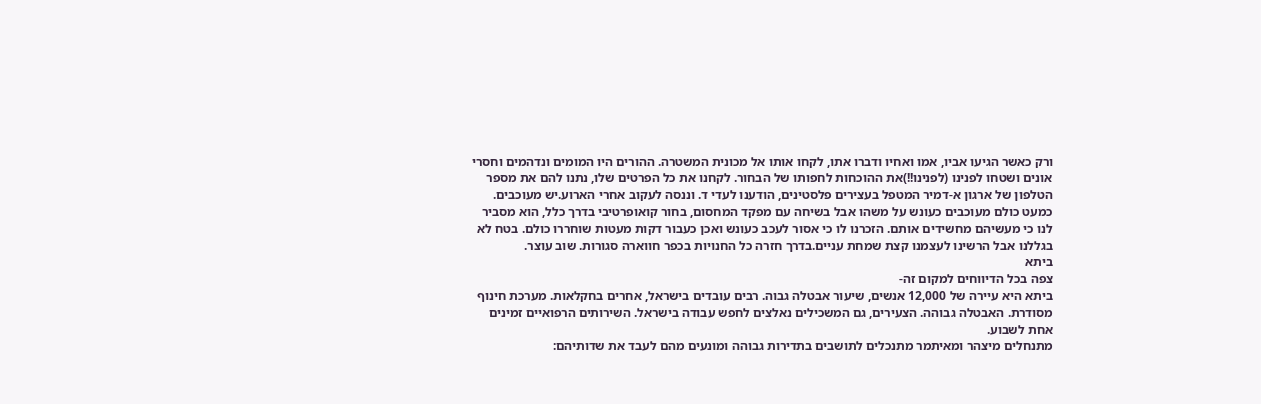ורק כאשר הגיעו אביו, אמו ואחיו ודברו אתו, לקחו אותו אל מכונית המשטרה. ההורים היו המומים ונדהמים וחסרי אונים ושטחו לפנינו (לפנינו!!)את ההוכחות לחפותו של הבחור. לקחנו את כל הפרטים שלו, נתנו להם את מספר הטלפון של ארגון א-דמיר המטפל בעצירים פלסטינים, הודענו לעדי ד. וננסה לעקוב אחרי הארוע.יש מעוכבים. כמעט כולם מעוכבים כעונש על משהו אבל בשיחה עם מפקד המחסום, בחור קואופרטיבי בדרך כלל, הוא מסביר לנו כי מעשיהם מחשידים אותם. הזכרנו לו כי אסור לעכב כעונש ואכן כעבור דקות מעטות שוחררו כולם. בטח לא בגללנו אבל הרשינו לעצמנו קצת שמחת עניים.בדרך חזרה כל החנויות בכפר חווארה סגורות. שוב עוצר.
ביתא
צפה בכל הדיווחים למקום זה-
ביתא היא עיירה של 12,000 אנשים, שיעור אבטלה גבוה. רבים עובדים בישראל, אחרים בחקלאות. מערכת חינוף מסודרת. האבטלה גבוהה. הצעירים, גם המשכילים נאלצים לחפש עבודה בישראל. השירותים הרפואיים זמינים אחת לשבוע.
מתנחלים מיצהר ומאיתמר מתנכלים לתושבים בתדירות גבוהה ומונעים מהם לעבד את שדותיהם: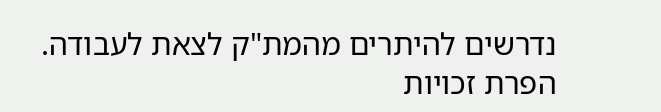נדרשים להיתרים מהמת"ק לצאת לעבודה. הפרת זכויות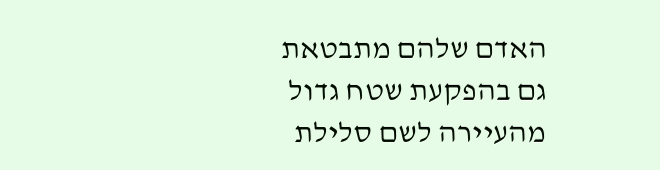האדם שלהם מתבטאת גם בהפקעת שטח גדול מהעיירה לשם סלילת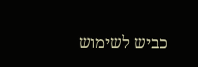כביש לשימוש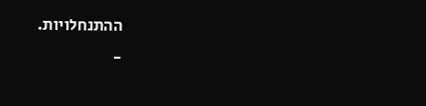ההתנחלויות.
-